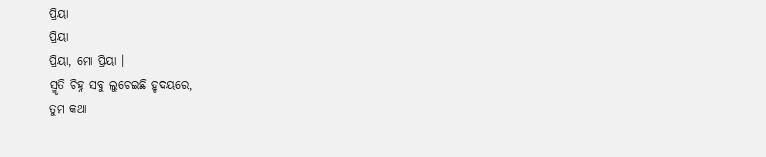ପ୍ରିୟା
ପ୍ରିୟା
ପ୍ରିୟା, ମୋ ପ୍ରିୟା ।
ସ୍ମୃତି ଚିହ୍ନ ସବୁ ଲୁଚେଇଛି ହୃଦୟରେ,
ତୁମ କଥା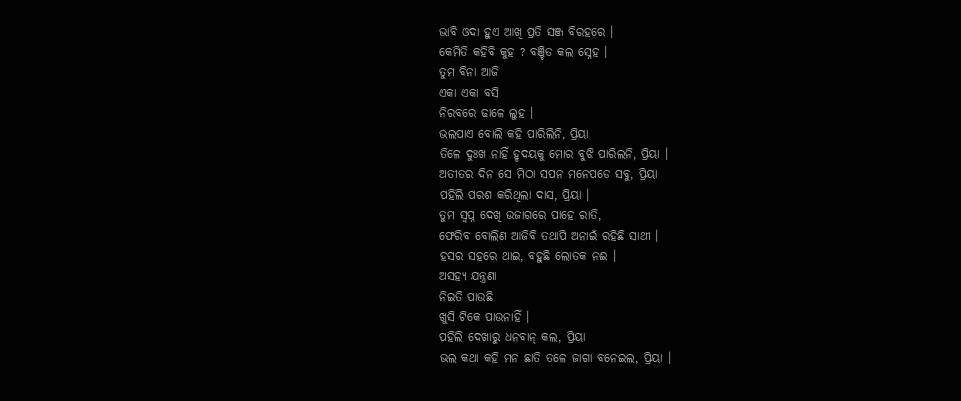ଭାବି ଓଦା ହୁଏ ଆଖି ପ୍ରତି ସଞ୍ଜ ବିରହରେ ।
କେମିତି କହିବି କୁହ ? ବଞ୍ଚିତ କଲ ସ୍ନେହ ।
ତୁମ ବିନା ଆଜି
ଏକା ଏକା ବସି
ନିରବରେ ଢାଳେ ଲୁହ ।
ଭଲପାଏ ବୋଲି କହି ପାରିଲିନି, ପ୍ରିୟା
ତିଳେ ଦୁଃଖ ନାହିଁ ହୃଦୟକୁ ମୋର ବୁଝି ପାରିଲନି, ପ୍ରିୟା ।
ଅତୀତର ଦିନ ସେ ମିଠା ସପନ ମନେପଡେ ସବୁ, ପ୍ରିୟା
ପହିଲି ପରଶ କରିଥିଲା ଦାସ, ପ୍ରିୟା ।
ତୁମ ସ୍ବପ୍ନ ଦେଖି ଉଜାଗରେ ପାହେ ରାତି,
ଫେରିବ ବୋଲିଣ ଆଜିବି ତଥାପି ଅନାଇଁ ରହିଛି ସାଥୀ ।
ହସର ସହରେ ଥାଇ, ବହୁଛି ଲୋତକ ନଈ ।
ଅସହ୍ଯ ଯନ୍ତ୍ରଣା
ନିଇତି ପାଉଛି
ଖୁସି ଟିକେ ପାଉନାହିଁ ।
ପହିଲି ଦେଖାରୁ ଧନବାନ୍ କଲ, ପ୍ରିୟା
ଭଲ କଥା କହି ମନ ଛାତି ତଳେ ଜାଗା ବନେଇଲ, ପ୍ରିୟା ।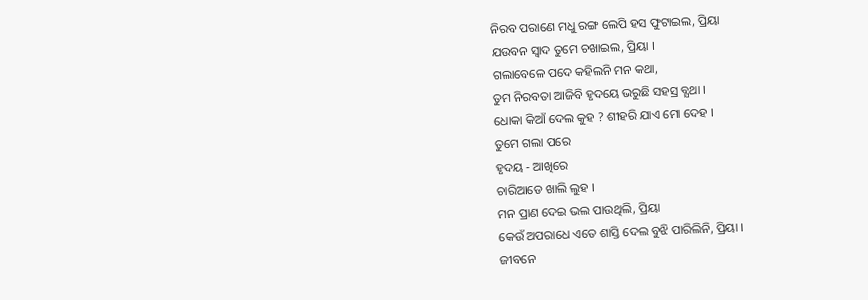ନିରବ ପରାଣେ ମଧୁ ରଙ୍ଗ ଲେପି ହସ ଫୁଟାଇଲ, ପ୍ରିୟା
ଯଉବନ ସ୍ବାଦ ତୁମେ ଚଖାଇଲ, ପ୍ରିୟା ।
ଗଲାବେଳେ ପଦେ କହିଲନି ମନ କଥା,
ତୁମ ନିରବତା ଆଜିବି ହୃଦୟେ ଭରୁଛି ସହସ୍ର ବ୍ଯଥା ।
ଧୋକା କିଆଁ ଦେଲ କୁହ ? ଶୀହରି ଯାଏ ମୋ ଦେହ ।
ତୁମେ ଗଲା ପରେ
ହୃଦୟ - ଆଖିରେ
ଚାରିଆଡେ ଖାଲି ଲୁହ ।
ମନ ପ୍ରାଣ ଦେଇ ଭଲ ପାଉଥିଲି, ପ୍ରିୟା
କେଉଁ ଅପରାଧେ ଏତେ ଶାସ୍ତି ଦେଲ ବୁଝି ପାରିଲିନି, ପ୍ରିୟା ।
ଜୀବନେ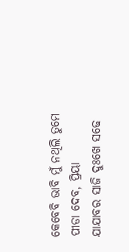କେବେବି ଭାବି ମୁଁ ନଥିଲି ତୁମେ ପୀଡା ଦେବ, ପ୍ରିୟା
ଯାଯାବର ସାଜି ଦୁଃଖେ ସଢେ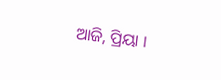ଆଜି, ପ୍ରିୟା ।